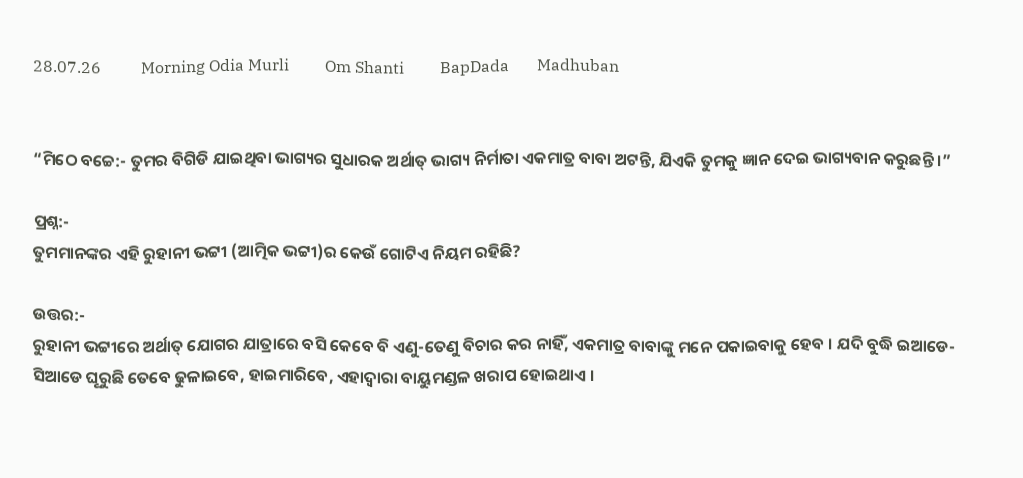28.07.26          Morning Odia Murli         Om Shanti         BapDada       Madhuban


“ମିଠେ ବଚ୍ଚେ:- ତୁମର ବିଗିଡି ଯାଇଥିବା ଭାଗ୍ୟର ସୁଧାରକ ଅର୍ଥାତ୍ ଭାଗ୍ୟ ନିର୍ମାତା ଏକମାତ୍ର ବାବା ଅଟନ୍ତି, ଯିଏକି ତୁମକୁ ଜ୍ଞାନ ଦେଇ ଭାଗ୍ୟବାନ କରୁଛନ୍ତି ।”

ପ୍ରଶ୍ନ:-
ତୁମମାନଙ୍କର ଏହି ରୁହାନୀ ଭଟ୍ଟୀ (ଆତ୍ମିକ ଭଟ୍ଟୀ)ର କେଉଁ ଗୋଟିଏ ନିୟମ ରହିଛି?

ଉତ୍ତର:-
ରୁହାନୀ ଭଟ୍ଟୀରେ ଅର୍ଥାତ୍ ଯୋଗର ଯାତ୍ରାରେ ବସି କେବେ ବି ଏଣୁ-ତେଣୁ ବିଚାର କର ନାହିଁ, ଏକମାତ୍ର ବାବାଙ୍କୁ ମନେ ପକାଇବାକୁ ହେବ । ଯଦି ବୁଦ୍ଧି ଇଆଡେ-ସିଆଡେ ଘୂରୁଛି ତେବେ ଢୁଳାଇବେ, ହାଇମାରିବେ, ଏହାଦ୍ୱାରା ବାୟୁମଣ୍ଡଳ ଖରାପ ହୋଇଥାଏ ।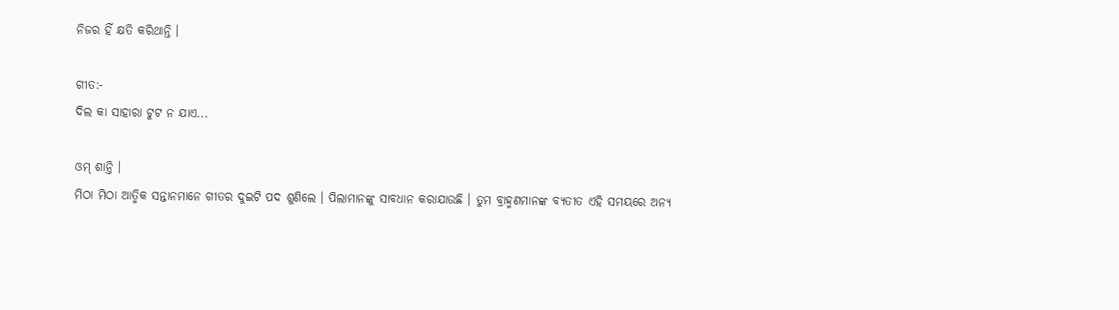ନିଜର ହିଁ କ୍ଷତି କରିଥାନ୍ତି ।

ଗୀତ:-
ଦିଲ କା ସାହାରା ଟୁଟ ନ ଯାଏ...

ଓମ୍ ଶାନ୍ତି ।
ମିଠା ମିଠା ଆତ୍ମିକ ସନ୍ତାନମାନେ ଗୀତର ଦୁଇଟି ପଦ ଶୁଣିଲେ । ପିଲାମାନଙ୍କୁ ସାବଧାନ କରାଯାଉଛି । ତୁମ ବ୍ରାହ୍ମଣମାନଙ୍କ ବ୍ୟତୀତ ଏହି ସମୟରେ ଅନ୍ୟ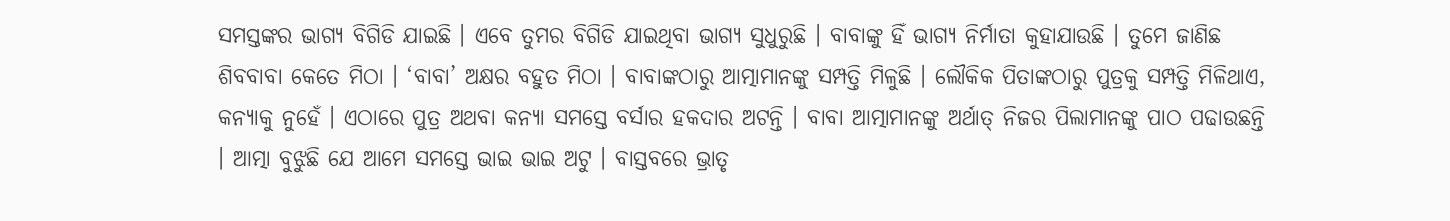ସମସ୍ତଙ୍କର ଭାଗ୍ୟ ବିଗିଡି ଯାଇଛି । ଏବେ ତୁମର ବିଗିଡି ଯାଇଥିବା ଭାଗ୍ୟ ସୁଧୁରୁଛି । ବାବାଙ୍କୁ ହିଁ ଭାଗ୍ୟ ନିର୍ମାତା କୁହାଯାଉଛି । ତୁମେ ଜାଣିଛ ଶିବବାବା କେତେ ମିଠା । ‘ବାବା’ ଅକ୍ଷର ବହୁତ ମିଠା । ବାବାଙ୍କଠାରୁ ଆତ୍ମାମାନଙ୍କୁ ସମ୍ପତ୍ତି ମିଳୁଛି । ଲୌକିକ ପିତାଙ୍କଠାରୁ ପୁତ୍ରକୁ ସମ୍ପତ୍ତି ମିଳିଥାଏ, କନ୍ୟାକୁ ନୁହେଁ । ଏଠାରେ ପୁତ୍ର ଅଥବା କନ୍ୟା ସମସ୍ତେ ବର୍ସାର ହକଦାର ଅଟନ୍ତି । ବାବା ଆତ୍ମାମାନଙ୍କୁ ଅର୍ଥାତ୍ ନିଜର ପିଲାମାନଙ୍କୁ ପାଠ ପଢାଉଛନ୍ତି । ଆତ୍ମା ବୁଝୁଛି ଯେ ଆମେ ସମସ୍ତେ ଭାଇ ଭାଇ ଅଟୁ । ବାସ୍ତବରେ ଭ୍ରାତୃ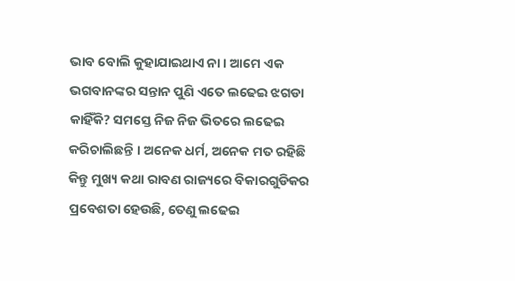ଭାବ ବୋଲି କୁହାଯାଇଥାଏ ନା । ଆମେ ଏକ ଭଗବାନଙ୍କର ସନ୍ତାନ ପୁଣି ଏତେ ଲଢେଇ ଝଗଡା କାହିଁକି? ସମସ୍ତେ ନିଜ ନିଜ ଭିତରେ ଲଢେଇ କରିଚାଲିଛନ୍ତି । ଅନେକ ଧର୍ମ, ଅନେକ ମତ ରହିଛି କିନ୍ତୁ ମୁଖ୍ୟ କଥା ରାବଣ ରାଜ୍ୟରେ ବିକାରଗୁଡିକର ପ୍ରବେଶତା ହେଉଛି, ତେଣୁ ଲଢେଇ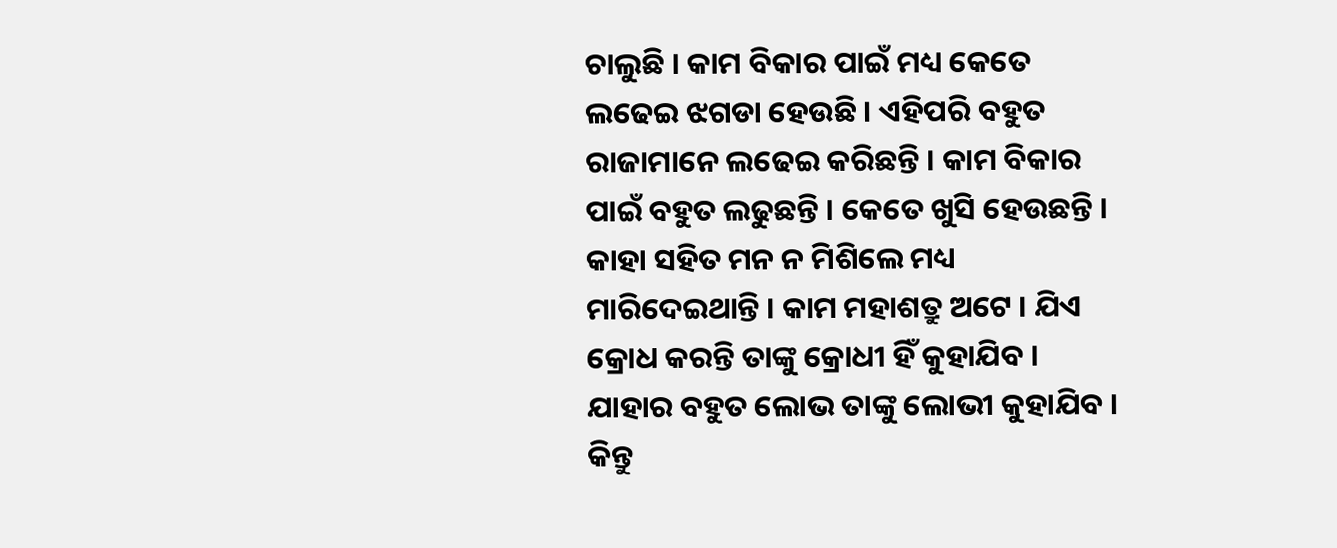ଚାଲୁଛି । କାମ ବିକାର ପାଇଁ ମଧ୍ୟ କେତେ ଲଢେଇ ଝଗଡା ହେଉଛି । ଏହିପରି ବହୁତ ରାଜାମାନେ ଲଢେଇ କରିଛନ୍ତି । କାମ ବିକାର ପାଇଁ ବହୁତ ଲଢୁଛନ୍ତି । କେତେ ଖୁସି ହେଉଛନ୍ତି । କାହା ସହିତ ମନ ନ ମିଶିଲେ ମଧ୍ୟ ମାରିଦେଇଥାନ୍ତି । କାମ ମହାଶତ୍ରୁ ଅଟେ । ଯିଏ କ୍ରୋଧ କରନ୍ତି ତାଙ୍କୁ କ୍ରୋଧୀ ହିଁ କୁହାଯିବ । ଯାହାର ବହୁତ ଲୋଭ ତାଙ୍କୁ ଲୋଭୀ କୁହାଯିବ । କିନ୍ତୁ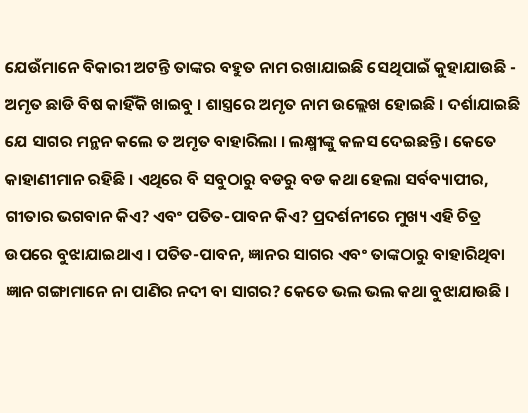ଯେଉଁମାନେ ବିକାରୀ ଅଟନ୍ତି ତାଙ୍କର ବହୁତ ନାମ ରଖାଯାଇଛି ସେଥିପାଇଁ କୁହାଯାଉଛି - ଅମୃତ ଛାଡି ବିଷ କାହିଁକି ଖାଇବୁ । ଶାସ୍ତ୍ରରେ ଅମୃତ ନାମ ଉଲ୍ଲେଖ ହୋଇଛି । ଦର୍ଶାଯାଇଛି ଯେ ସାଗର ମନ୍ଥନ କଲେ ତ ଅମୃତ ବାହାରିଲା । ଲକ୍ଷ୍ମୀଙ୍କୁ କଳସ ଦେଇଛନ୍ତି । କେତେ କାହାଣୀମାନ ରହିଛି । ଏଥିରେ ବି ସବୁଠାରୁ ବଡରୁ ବଡ କଥା ହେଲା ସର୍ବବ୍ୟାପୀର, ଗୀତାର ଭଗବାନ କିଏ? ଏବଂ ପତିତ-ପାବନ କିଏ? ପ୍ରଦର୍ଶନୀରେ ମୁଖ୍ୟ ଏହି ଚିତ୍ର ଉପରେ ବୁଝାଯାଇଥାଏ । ପତିତ-ପାବନ, ଜ୍ଞାନର ସାଗର ଏବଂ ତାଙ୍କଠାରୁ ବାହାରିଥିବା ଜ୍ଞାନ ଗଙ୍ଗାମାନେ ନା ପାଣିର ନଦୀ ବା ସାଗର? କେତେ ଭଲ ଭଲ କଥା ବୁଝାଯାଉଛି ।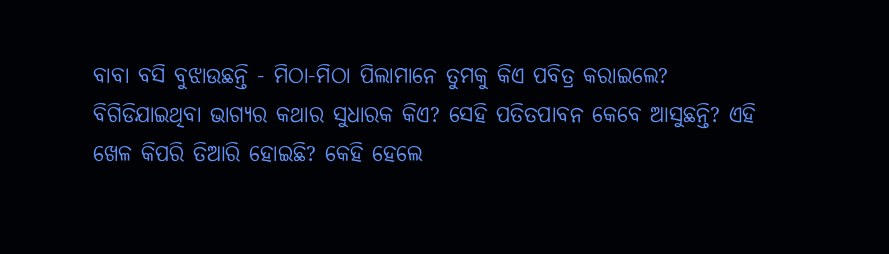ବାବା ବସି ବୁଝାଉଛନ୍ତି - ମିଠା-ମିଠା ପିଲାମାନେ ତୁମକୁ କିଏ ପବିତ୍ର କରାଇଲେ? ବିଗିଡିଯାଇଥିବା ଭାଗ୍ୟର କଥାର ସୁଧାରକ କିଏ? ସେହି ପତିତପାବନ କେବେ ଆସୁଛନ୍ତି? ଏହି ଖେଳ କିପରି ତିଆରି ହୋଇଛି? କେହି ହେଲେ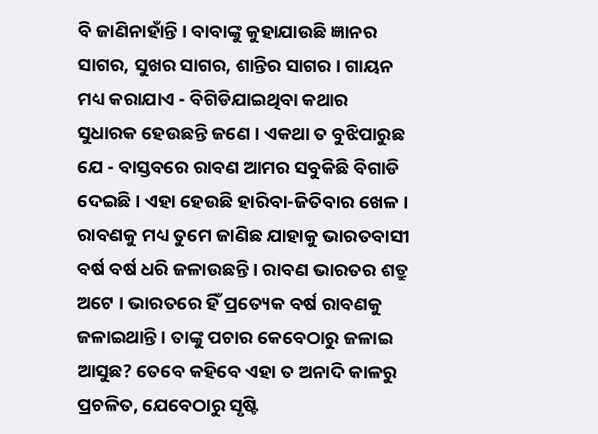ବି ଜାଣିନାହାଁନ୍ତି । ବାବାଙ୍କୁ କୁହାଯାଉଛି ଜ୍ଞାନର ସାଗର, ସୁଖର ସାଗର, ଶାନ୍ତିର ସାଗର । ଗାୟନ ମଧ୍ୟ କରାଯାଏ - ବିଗିଡିଯାଇଥିବା କଥାର ସୁଧାରକ ହେଉଛନ୍ତି ଜଣେ । ଏକଥା ତ ବୁଝିପାରୁଛ ଯେ - ବାସ୍ତବରେ ରାବଣ ଆମର ସବୁକିଛି ବିଗାଡି ଦେଇଛି । ଏହା ହେଉଛି ହାରିବା-ଜିତିବାର ଖେଳ । ରାବଣକୁ ମଧ୍ୟ ତୁମେ ଜାଣିଛ ଯାହାକୁ ଭାରତବାସୀ ବର୍ଷ ବର୍ଷ ଧରି ଜଳାଉଛନ୍ତି । ରାବଣ ଭାରତର ଶତ୍ରୁ ଅଟେ । ଭାରତରେ ହିଁ ପ୍ରତ୍ୟେକ ବର୍ଷ ରାବଣକୁ ଜଳାଇଥାନ୍ତି । ତାଙ୍କୁ ପଚାର କେବେଠାରୁ ଜଳାଇ ଆସୁଛ? ତେବେ କହିବେ ଏହା ତ ଅନାଦି କାଳରୁ ପ୍ରଚଳିତ, ଯେବେଠାରୁ ସୃଷ୍ଟି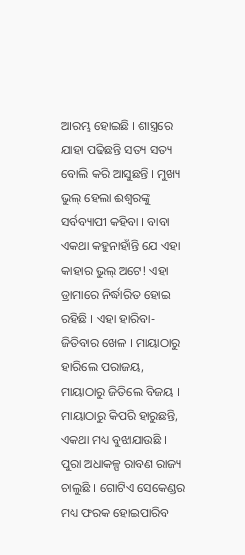ଆରମ୍ଭ ହୋଇଛି । ଶାସ୍ତ୍ରରେ ଯାହା ପଢିଛନ୍ତି ସତ୍ୟ ସତ୍ୟ ବୋଲି କରି ଆସୁଛନ୍ତି । ମୁଖ୍ୟ ଭୁଲ୍ ହେଲା ଈଶ୍ୱରଙ୍କୁ ସର୍ବବ୍ୟାପୀ କହିବା । ବାବା ଏକଥା କହୁନାହାଁନ୍ତି ଯେ ଏହା କାହାର ଭୁଲ୍ ଅଟେ! ଏହା ଡ୍ରାମାରେ ନିର୍ଦ୍ଧାରିତ ହୋଇ ରହିଛି । ଏହା ହାରିବା-ଜିତିବାର ଖେଳ । ମାୟାଠାରୁ ହାରିଲେ ପରାଜୟ, ମାୟାଠାରୁ ଜିତିଲେ ବିଜୟ । ମାୟାଠାରୁ କିପରି ହାରୁଛନ୍ତି, ଏକଥା ମଧ୍ୟ ବୁଝାଯାଉଛି । ପୁରା ଅଧାକଳ୍ପ ରାବଣ ରାଜ୍ୟ ଚାଲୁଛି । ଗୋଟିଏ ସେକେଣ୍ଡର ମଧ୍ୟ ଫରକ ହୋଇପାରିବ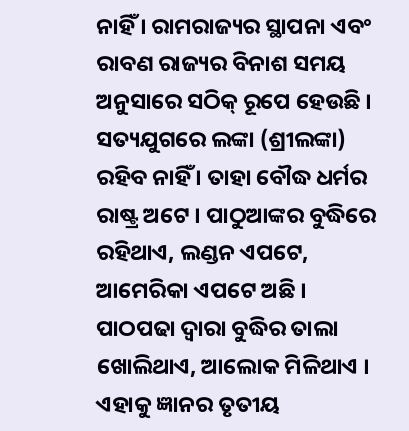ନାହିଁ । ରାମରାଜ୍ୟର ସ୍ଥାପନା ଏବଂ ରାବଣ ରାଜ୍ୟର ବିନାଶ ସମୟ ଅନୁସାରେ ସଠିକ୍ ରୂପେ ହେଉଛି । ସତ୍ୟଯୁଗରେ ଲଙ୍କା (ଶ୍ରୀଲଙ୍କା) ରହିବ ନାହିଁ । ତାହା ବୌଦ୍ଧ ଧର୍ମର ରାଷ୍ଟ୍ର ଅଟେ । ପାଠୁଆଙ୍କର ବୁଦ୍ଧିରେ ରହିଥାଏ, ଲଣ୍ଡନ ଏପଟେ, ଆମେରିକା ଏପଟେ ଅଛି । ପାଠପଢା ଦ୍ୱାରା ବୁଦ୍ଧିର ତାଲା ଖୋଲିଥାଏ, ଆଲୋକ ମିଳିଥାଏ । ଏହାକୁ ଜ୍ଞାନର ତୃତୀୟ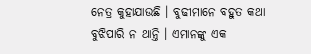ନେତ୍ର କୁହାଯାଉଛି । ବୁଢୀମାନେ ବହୁତ କଥା ବୁଝିପାରି ନ ଥାନ୍ତି । ଏମାନଙ୍କୁ ଏକ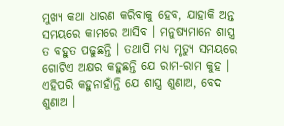ମୁଖ୍ୟ କଥା ଧାରଣ କରିବାକୁ ହେବ, ଯାହାକି ଅନ୍ତ ସମୟରେ କାମରେ ଆସିବ । ମନୁଷ୍ୟମାନେ ଶାସ୍ତ୍ର ତ ବହୁତ ପଢୁଛନ୍ତି । ତଥାପି ମଧ୍ୟ ମୃତ୍ୟୁ ସମୟରେ ଗୋଟିଏ ଅକ୍ଷର କହୁଛନ୍ତି ଯେ ରାମ-ରାମ କୁହ । ଏହିପରି କହୁନାହାଁନ୍ତି ଯେ ଶାସ୍ତ୍ର ଶୁଣାଅ, ବେଦ ଶୁଣାଅ ।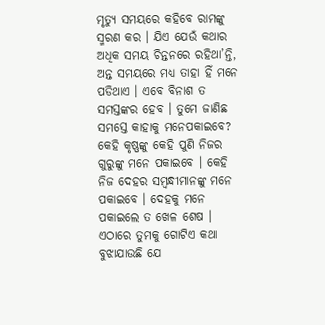ମୃତ୍ୟୁ ସମୟରେ କହିବେ ରାମଙ୍କୁ ସ୍ମରଣ କର । ଯିଏ ଯେଉଁ କଥାର ଅଧିକ ସମୟ ଚିନ୍ତନରେ ରହିଥା’ନ୍ତି, ଅନ୍ତ ସମୟରେ ମଧ୍ୟ ତାହା ହିଁ ମନେ ପଡିଥାଏ । ଏବେ ବିନାଶ ତ ସମସ୍ତଙ୍କର ହେବ । ତୁମେ ଜାଣିଛ ସମସ୍ତେ କାହାକୁ ମନେପକାଇବେ? କେହି କୃଷ୍ଣଙ୍କୁ କେହି ପୁଣି ନିଜର ଗୁରୁଙ୍କୁ ମନେ ପକାଇବେ । କେହି ନିଜ ଦେହର ସମ୍ବନ୍ଧୀମାନଙ୍କୁ ମନେ ପକାଇବେ । ଦେହକୁ ମନେ ପକାଇଲେ ତ ଖେଳ ଶେଷ । ଏଠାରେ ତୁମକୁ ଗୋଟିଏ କଥା ବୁଝାଯାଉଛି ଯେ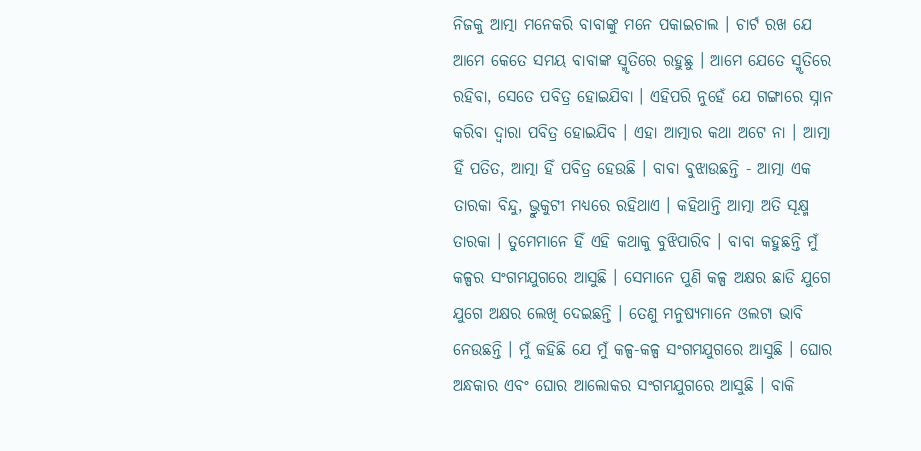ନିଜକୁ ଆତ୍ମା ମନେକରି ବାବାଙ୍କୁ ମନେ ପକାଇଚାଲ । ଚାର୍ଟ ରଖ ଯେ ଆମେ କେତେ ସମୟ ବାବାଙ୍କ ସ୍ମୃତିରେ ରହୁଛୁ । ଆମେ ଯେତେ ସ୍ମୃତିରେ ରହିବା, ସେତେ ପବିତ୍ର ହୋଇଯିବା । ଏହିପରି ନୁହେଁ ଯେ ଗଙ୍ଗାରେ ସ୍ନାନ କରିବା ଦ୍ୱାରା ପବିତ୍ର ହୋଇଯିବ । ଏହା ଆତ୍ମାର କଥା ଅଟେ ନା । ଆତ୍ମା ହିଁ ପତିତ, ଆତ୍ମା ହିଁ ପବିତ୍ର ହେଉଛି । ବାବା ବୁଝାଉଛନ୍ତି - ଆତ୍ମା ଏକ ତାରକା ବିନ୍ଦୁ, ଭ୍ରୁକୁଟୀ ମଧ୍ୟରେ ରହିଥାଏ । କହିଥାନ୍ତି ଆତ୍ମା ଅତି ସୂକ୍ଷ୍ମ ତାରକା । ତୁମେମାନେ ହିଁ ଏହି କଥାକୁ ବୁଝିପାରିବ । ବାବା କହୁଛନ୍ତି ମୁଁ କଳ୍ପର ସଂଗମଯୁଗରେ ଆସୁଛି । ସେମାନେ ପୁଣି କଳ୍ପ ଅକ୍ଷର ଛାଡି ଯୁଗେ ଯୁଗେ ଅକ୍ଷର ଲେଖି ଦେଇଛନ୍ତି । ତେଣୁ ମନୁଷ୍ୟମାନେ ଓଲଟା ଭାବି ନେଉଛନ୍ତି । ମୁଁ କହିଛି ଯେ ମୁଁ କଳ୍ପ-କଳ୍ପ ସଂଗମଯୁଗରେ ଆସୁଛି । ଘୋର ଅନ୍ଧକାର ଏବଂ ଘୋର ଆଲୋକର ସଂଗମଯୁଗରେ ଆସୁଛି । ବାକି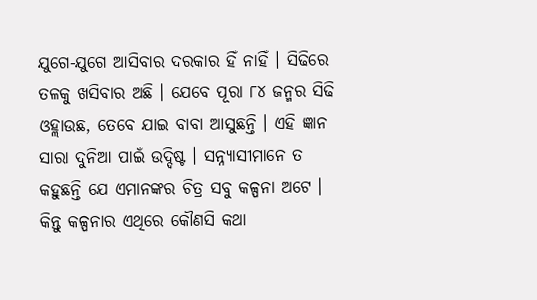ଯୁଗେ-ଯୁଗେ ଆସିବାର ଦରକାର ହିଁ ନାହିଁ । ସିଢିରେ ତଳକୁ ଖସିବାର ଅଛି । ଯେବେ ପୂରା ୮୪ ଜନ୍ମର ସିଢି ଓହ୍ଲାଉଛ, ତେବେ ଯାଇ ବାବା ଆସୁଛନ୍ତି । ଏହି ଜ୍ଞାନ ସାରା ଦୁନିଆ ପାଇଁ ଉଦ୍ଦିଷ୍ଟ । ସନ୍ନ୍ୟାସୀମାନେ ତ କହୁଛନ୍ତି ଯେ ଏମାନଙ୍କର ଚିତ୍ର ସବୁ କଳ୍ପନା ଅଟେ । କିନ୍ତୁ କଳ୍ପନାର ଏଥିରେ କୌଣସି କଥା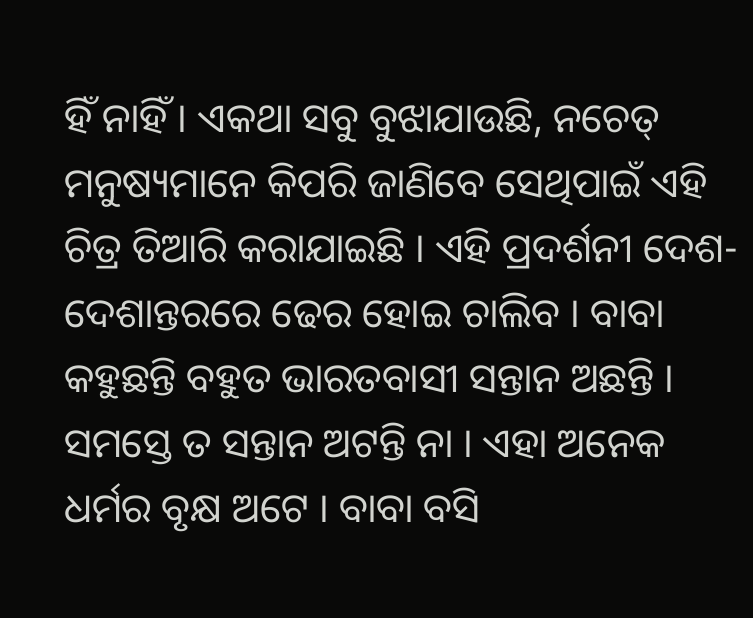ହିଁ ନାହିଁ । ଏକଥା ସବୁ ବୁଝାଯାଉଛି, ନଚେତ୍ ମନୁଷ୍ୟମାନେ କିପରି ଜାଣିବେ ସେଥିପାଇଁ ଏହି ଚିତ୍ର ତିଆରି କରାଯାଇଛି । ଏହି ପ୍ରଦର୍ଶନୀ ଦେଶ-ଦେଶାନ୍ତରରେ ଢେର ହୋଇ ଚାଲିବ । ବାବା କହୁଛନ୍ତି ବହୁତ ଭାରତବାସୀ ସନ୍ତାନ ଅଛନ୍ତି । ସମସ୍ତେ ତ ସନ୍ତାନ ଅଟନ୍ତି ନା । ଏହା ଅନେକ ଧର୍ମର ବୃକ୍ଷ ଅଟେ । ବାବା ବସି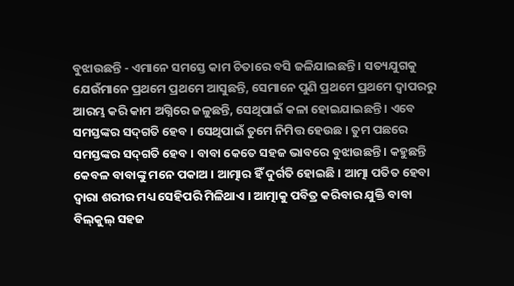ବୁଝାଉଛନ୍ତି - ଏମାନେ ସମସ୍ତେ କାମ ଚିତାରେ ବସି ଜଳିଯାଇଛନ୍ତି । ସତ୍ୟଯୁଗକୁ ଯେଉଁମାନେ ପ୍ରଥମେ ପ୍ରଥମେ ଆସୁଛନ୍ତି, ସେମାନେ ପୁଣି ପ୍ରଥମେ ପ୍ରଥମେ ଦ୍ୱାପରରୁ ଆରମ୍ଭ କରି କାମ ଅଗ୍ନିରେ ଜଳୁଛନ୍ତି, ସେଥିପାଇଁ କଳା ହୋଇଯାଇଛନ୍ତି । ଏବେ ସମସ୍ତଙ୍କର ସଦ୍‌ଗତି ହେବ । ସେଥିପାଇଁ ତୁମେ ନିମିତ୍ତ ହେଉଛ । ତୁମ ପଛରେ ସମସ୍ତଙ୍କର ସଦ୍‌ଗତି ହେବ । ବାବା କେତେ ସହଜ ଭାବରେ ବୁଝାଉଛନ୍ତି । କହୁଛନ୍ତି କେବଳ ବାବାଙ୍କୁ ମନେ ପକାଅ । ଆତ୍ମାର ହିଁ ଦୁର୍ଗତି ହୋଇଛି । ଆତ୍ମା ପତିତ ହେବା ଦ୍ୱାରା ଶରୀର ମଧ୍ୟ ସେହିପରି ମିଳିଥାଏ । ଆତ୍ମାକୁ ପବିତ୍ର କରିବାର ଯୁକ୍ତି ବାବା ବିଲ୍‌କୁଲ୍ ସହଜ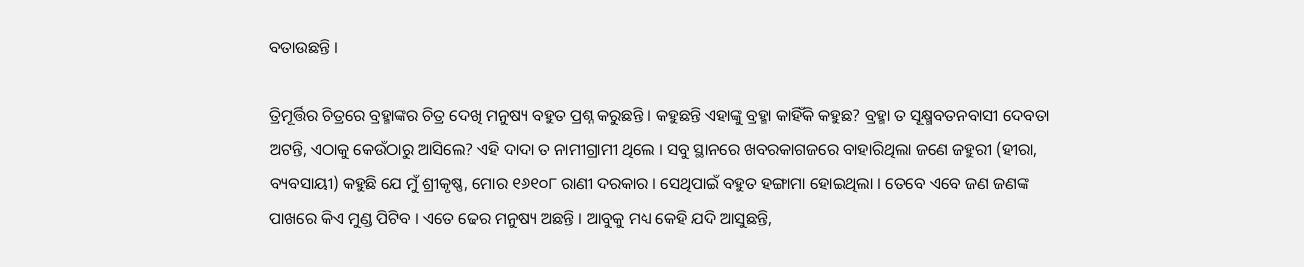ବତାଉଛନ୍ତି ।

ତ୍ରିମୂର୍ତ୍ତିର ଚିତ୍ରରେ ବ୍ରହ୍ମାଙ୍କର ଚିତ୍ର ଦେଖି ମନୁଷ୍ୟ ବହୁତ ପ୍ରଶ୍ନ କରୁଛନ୍ତି । କହୁଛନ୍ତି ଏହାଙ୍କୁ ବ୍ରହ୍ମା କାହିଁକି କହୁଛ? ବ୍ରହ୍ମା ତ ସୂକ୍ଷ୍ମବତନବାସୀ ଦେବତା ଅଟନ୍ତି, ଏଠାକୁ କେଉଁଠାରୁ ଆସିଲେ? ଏହି ଦାଦା ତ ନାମୀଗ୍ରାମୀ ଥିଲେ । ସବୁ ସ୍ଥାନରେ ଖବରକାଗଜରେ ବାହାରିଥିଲା ଜଣେ ଜହୁରୀ (ହୀରା, ବ୍ୟବସାୟୀ) କହୁଛି ଯେ ମୁଁ ଶ୍ରୀକୃଷ୍ଣ, ମୋର ୧୬୧୦୮ ରାଣୀ ଦରକାର । ସେଥିପାଇଁ ବହୁତ ହଙ୍ଗାମା ହୋଇଥିଲା । ତେବେ ଏବେ ଜଣ ଜଣଙ୍କ ପାଖରେ କିଏ ମୁଣ୍ଡ ପିଟିବ । ଏତେ ଢେର ମନୁଷ୍ୟ ଅଛନ୍ତି । ଆବୁକୁ ମଧ୍ୟ କେହି ଯଦି ଆସୁଛନ୍ତି,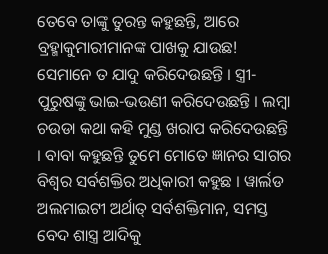ତେବେ ତାଙ୍କୁ ତୁରନ୍ତ କହୁଛନ୍ତି, ଆରେ ବ୍ରହ୍ମାକୁମାରୀମାନଙ୍କ ପାଖକୁ ଯାଉଛ! ସେମାନେ ତ ଯାଦୁ କରିଦେଉଛନ୍ତି । ସ୍ତ୍ରୀ-ପୁରୁଷଙ୍କୁ ଭାଇ-ଭଉଣୀ କରିଦେଉଛନ୍ତି । ଲମ୍ବା ଚଉଡା କଥା କହି ମୁଣ୍ଡ ଖରାପ କରିଦେଉଛନ୍ତି । ବାବା କହୁଛନ୍ତି ତୁମେ ମୋତେ ଜ୍ଞାନର ସାଗର ବିଶ୍ୱର ସର୍ବଶକ୍ତିର ଅଧିକାରୀ କହୁଛ । ୱାର୍ଲଡ ଅଲମାଇଟୀ ଅର୍ଥାତ୍ ସର୍ବଶକ୍ତିମାନ, ସମସ୍ତ ବେଦ ଶାସ୍ତ୍ର ଆଦିକୁ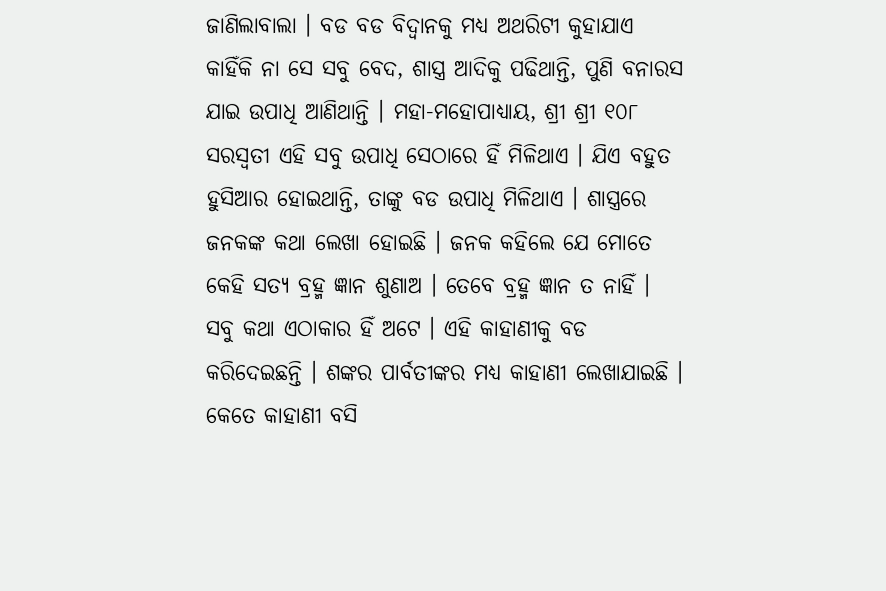ଜାଣିଲାବାଲା । ବଡ ବଡ ବିଦ୍ୱାନକୁ ମଧ୍ୟ ଅଥରିଟୀ କୁହାଯାଏ କାହିଁକି ନା ସେ ସବୁ ବେଦ, ଶାସ୍ତ୍ର ଆଦିକୁ ପଢିଥାନ୍ତି, ପୁଣି ବନାରସ ଯାଇ ଉପାଧି ଆଣିଥାନ୍ତି । ମହା-ମହୋପାଧ୍ୟାୟ, ଶ୍ରୀ ଶ୍ରୀ ୧୦୮ ସରସ୍ୱତୀ ଏହି ସବୁ ଉପାଧି ସେଠାରେ ହିଁ ମିଳିଥାଏ । ଯିଏ ବହୁତ ହୁସିଆର ହୋଇଥାନ୍ତି, ତାଙ୍କୁ ବଡ ଉପାଧି ମିଳିଥାଏ । ଶାସ୍ତ୍ରରେ ଜନକଙ୍କ କଥା ଲେଖା ହୋଇଛି । ଜନକ କହିଲେ ଯେ ମୋତେ କେହି ସତ୍ୟ ବ୍ରହ୍ମ ଜ୍ଞାନ ଶୁଣାଅ । ତେବେ ବ୍ରହ୍ମ ଜ୍ଞାନ ତ ନାହିଁ । ସବୁ କଥା ଏଠାକାର ହିଁ ଅଟେ । ଏହି କାହାଣୀକୁ ବଡ କରିଦେଇଛନ୍ତି । ଶଙ୍କର ପାର୍ବତୀଙ୍କର ମଧ୍ୟ କାହାଣୀ ଲେଖାଯାଇଛି । କେତେ କାହାଣୀ ବସି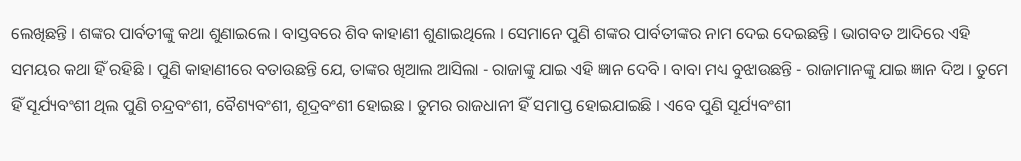ଲେଖିଛନ୍ତି । ଶଙ୍କର ପାର୍ବତୀଙ୍କୁ କଥା ଶୁଣାଇଲେ । ବାସ୍ତବରେ ଶିବ କାହାଣୀ ଶୁଣାଇଥିଲେ । ସେମାନେ ପୁଣି ଶଙ୍କର ପାର୍ବତୀଙ୍କର ନାମ ଦେଇ ଦେଇଛନ୍ତି । ଭାଗବତ ଆଦିରେ ଏହି ସମୟର କଥା ହିଁ ରହିଛି । ପୁଣି କାହାଣୀରେ ବତାଉଛନ୍ତି ଯେ, ତାଙ୍କର ଖିଆଲ ଆସିଲା - ରାଜାଙ୍କୁ ଯାଇ ଏହି ଜ୍ଞାନ ଦେବି । ବାବା ମଧ୍ୟ ବୁଝାଉଛନ୍ତି - ରାଜାମାନଙ୍କୁ ଯାଇ ଜ୍ଞାନ ଦିଅ । ତୁମେ ହିଁ ସୂର୍ଯ୍ୟବଂଶୀ ଥିଲ ପୁଣି ଚନ୍ଦ୍ରବଂଶୀ, ବୈଶ୍ୟବଂଶୀ, ଶୂଦ୍ରବଂଶୀ ହୋଇଛ । ତୁମର ରାଜଧାନୀ ହିଁ ସମାପ୍ତ ହୋଇଯାଇଛି । ଏବେ ପୁଣି ସୂର୍ଯ୍ୟବଂଶୀ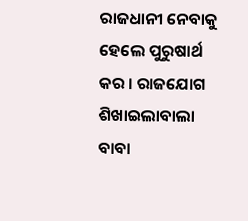ରାଜଧାନୀ ନେବାକୁ ହେଲେ ପୁରୁଷାର୍ଥ କର । ରାଜଯୋଗ ଶିଖାଇଲାବାଲା ବାବା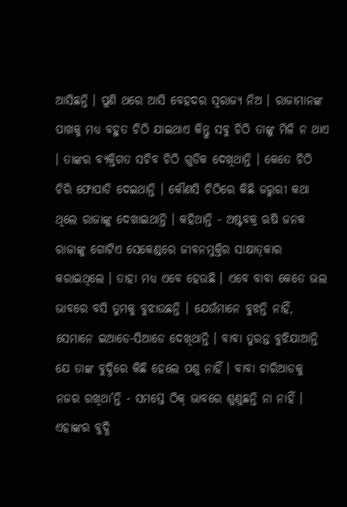ଆସିଛନ୍ତି । ପୁଣି ଥରେ ଆସି ବେହଦର ସ୍ୱରାଜ୍ୟ ନିଅ । ରାଜାମାନଙ୍କ ପାଖକୁ ମଧ୍ୟ ବହୁତ ଚିଠି ଯାଇଥାଏ କିନ୍ତୁ ସବୁ ଚିଠି ତାଙ୍କୁ ମିଳି ନ ଥାଏ । ତାଙ୍କର ବ୍ୟକ୍ତିଗତ ସଚିବ ଚିଠି ଗୁଡିକ ଦେଖିଥାନ୍ତି । କେତେ ଚିଠି ଚିରି ଫୋପାଡି ଦେଇଥାନ୍ତି । କୌଣସି ଚିଠିରେ କିଛି ଜରୁରୀ କଥା ଥିଲେ ରାଜାଙ୍କୁ ଦେଖାଇଥାନ୍ତି । କହିଥାନ୍ତି - ଅଷ୍ଟବକ୍ର ଋଷି ଜନକ ରାଜାଙ୍କୁ ଗୋଟିଏ ସେକେଣ୍ଡରେ ଜୀବନମୁକ୍ତିର ସାକ୍ଷାତ୍‌କାର କରାଇଥିଲେ । ତାହା ମଧ୍ୟ ଏବେ ହେଉଛି । ଏବେ ବାବା କେତେ ଭଲ ଭାବରେ ବସି ତୁମକୁ ବୁଝାଉଛନ୍ତି । ଯେଉଁମାନେ ବୁଝନ୍ତି ନାହିଁ, ସେମାନେ ଇଆଡେ-ସିଆଡେ ଦେଖିଥାନ୍ତି । ବାବା ତୁରନ୍ତ ବୁଝିଯାଆନ୍ତି ଯେ ତାଙ୍କ ବୁଦ୍ଧିରେ କିଛି ହେଲେ ପଶୁ ନାହିଁ । ବାବା ଚାରିଆଡକୁ ନଜର ରଖିଥା’ନ୍ତି - ସମସ୍ତେ ଠିକ୍ ଭାବରେ ଶୁଣୁଛନ୍ତି ନା ନାହିଁ । ଏହାଙ୍କର ବୁଦ୍ଧି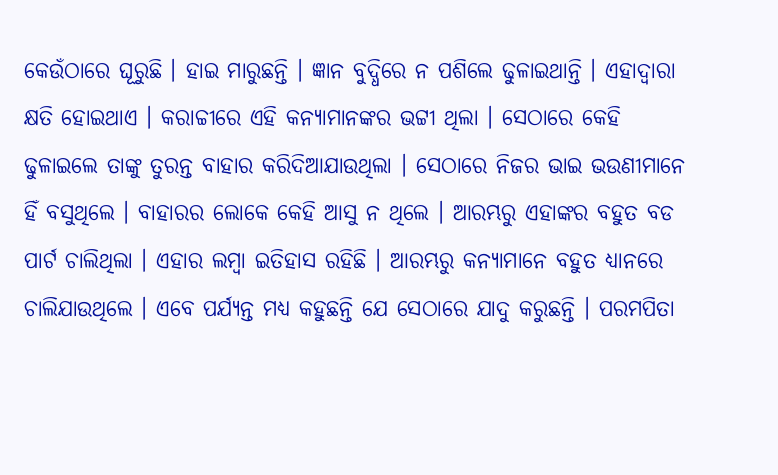କେଉଁଠାରେ ଘୂରୁଛି । ହାଇ ମାରୁଛନ୍ତି । ଜ୍ଞାନ ବୁଦ୍ଧିରେ ନ ପଶିଲେ ଢୁଳାଇଥାନ୍ତି । ଏହାଦ୍ୱାରା କ୍ଷତି ହୋଇଥାଏ । କରାଚ୍ଚୀରେ ଏହି କନ୍ୟାମାନଙ୍କର ଭଟ୍ଟୀ ଥିଲା । ସେଠାରେ କେହି ଢୁଳାଇଲେ ତାଙ୍କୁ ତୁରନ୍ତ ବାହାର କରିଦିଆଯାଉଥିଲା । ସେଠାରେ ନିଜର ଭାଇ ଭଉଣୀମାନେ ହିଁ ବସୁଥିଲେ । ବାହାରର ଲୋକେ କେହି ଆସୁ ନ ଥିଲେ । ଆରମ୍ଭରୁ ଏହାଙ୍କର ବହୁତ ବଡ ପାର୍ଟ ଚାଲିଥିଲା । ଏହାର ଲମ୍ବା ଇତିହାସ ରହିଛି । ଆରମ୍ଭରୁ କନ୍ୟାମାନେ ବହୁତ ଧ୍ୟାନରେ ଚାଲିଯାଉଥିଲେ । ଏବେ ପର୍ଯ୍ୟନ୍ତ ମଧ୍ୟ କହୁଛନ୍ତି ଯେ ସେଠାରେ ଯାଦୁ କରୁଛନ୍ତି । ପରମପିତା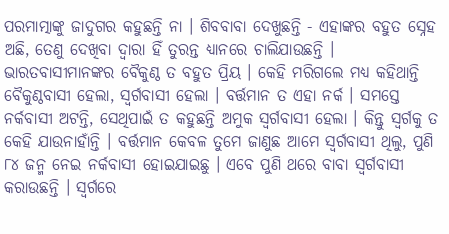ପରମାତ୍ମାଙ୍କୁ ଜାଦୁଗର କହୁଛନ୍ତି ନା । ଶିବବାବା ଦେଖୁଛନ୍ତି - ଏହାଙ୍କର ବହୁତ ସ୍ନେହ ଅଛି, ତେଣୁ ଦେଖିବା ଦ୍ୱାରା ହିଁ ତୁରନ୍ତ ଧ୍ୟାନରେ ଚାଲିଯାଉଛନ୍ତି । ଭାରତବାସୀମାନଙ୍କର ବୈକୁଣ୍ଠ ତ ବହୁତ ପ୍ରିୟ । କେହି ମରିଗଲେ ମଧ୍ୟ କହିଥାନ୍ତି ବୈକୁଣ୍ଠବାସୀ ହେଲା, ସ୍ୱର୍ଗବାସୀ ହେଲା । ବର୍ତ୍ତମାନ ତ ଏହା ନର୍କ । ସମସ୍ତେ ନର୍କବାସୀ ଅଟନ୍ତି, ସେଥିପାଇଁ ତ କହୁଛନ୍ତି ଅମୁକ ସ୍ୱର୍ଗବାସୀ ହେଲା । କିନ୍ତୁ ସ୍ୱର୍ଗକୁ ତ କେହି ଯାଉନାହାଁନ୍ତି । ବର୍ତ୍ତମାନ କେବଳ ତୁମେ ଜାଣୁଛ ଆମେ ସ୍ୱର୍ଗବାସୀ ଥିଲୁ, ପୁଣି ୮୪ ଜନ୍ମ ନେଇ ନର୍କବାସୀ ହୋଇଯାଇଛୁ । ଏବେ ପୁଣି ଥରେ ବାବା ସ୍ୱର୍ଗବାସୀ କରାଉଛନ୍ତି । ସ୍ୱର୍ଗରେ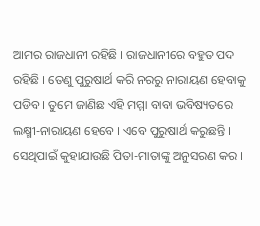ଆମର ରାଜଧାନୀ ରହିଛି । ରାଜଧାନୀରେ ବହୁତ ପଦ ରହିଛି । ତେଣୁ ପୁରୁଷାର୍ଥ କରି ନରରୁ ନାରାୟଣ ହେବାକୁ ପଡିବ । ତୁମେ ଜାଣିଛ ଏହି ମମ୍ମା ବାବା ଭବିଷ୍ୟତରେ ଲକ୍ଷ୍ମୀ-ନାରାୟଣ ହେବେ । ଏବେ ପୁରୁଷାର୍ଥ କରୁଛନ୍ତି । ସେଥିପାଇଁ କୁହାଯାଉଛି ପିତା-ମାତାଙ୍କୁ ଅନୁସରଣ କର ।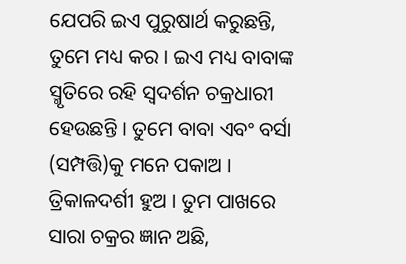ଯେପରି ଇଏ ପୁରୁଷାର୍ଥ କରୁଛନ୍ତି, ତୁମେ ମଧ୍ୟ କର । ଇଏ ମଧ୍ୟ ବାବାଙ୍କ ସ୍ମୃତିରେ ରହି ସ୍ୱଦର୍ଶନ ଚକ୍ରଧାରୀ ହେଉଛନ୍ତି । ତୁମେ ବାବା ଏବଂ ବର୍ସା (ସମ୍ପତ୍ତି)କୁ ମନେ ପକାଅ । ତ୍ରିକାଳଦର୍ଶୀ ହୁଅ । ତୁମ ପାଖରେ ସାରା ଚକ୍ରର ଜ୍ଞାନ ଅଛି,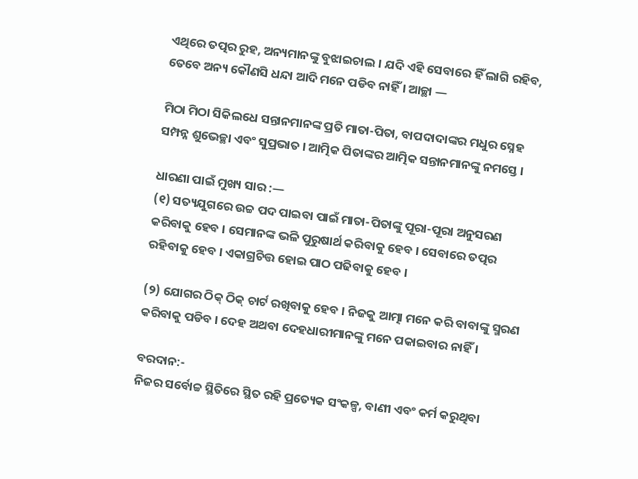ଏଥିରେ ତତ୍ପର ରୁହ, ଅନ୍ୟମାନଙ୍କୁ ବୁଝାଇଚାଲ । ଯଦି ଏହି ସେବାରେ ହିଁ ଲାଗି ରହିବ, ତେବେ ଅନ୍ୟ କୌଣସି ଧନ୍ଦା ଆଦି ମନେ ପଡିବ ନାହିଁ । ଆଚ୍ଛା —

ମିଠା ମିଠା ସିକିଲଧେ ସନ୍ତାନମାନଙ୍କ ପ୍ରତି ମାତା-ପିତା, ବାପଦାଦାଙ୍କର ମଧୁର ସ୍ନେହ ସମ୍ପନ୍ନ ଶୁଭେଚ୍ଛା ଏବଂ ସୁପ୍ରଭାତ । ଆତ୍ମିକ ପିତାଙ୍କର ଆତ୍ମିକ ସନ୍ତାନମାନଙ୍କୁ ନମସ୍ତେ ।

ଧାରଣା ପାଇଁ ମୁଖ୍ୟ ସାର :—
(୧) ସତ୍ୟଯୁଗରେ ଉଚ୍ଚ ପଦ ପାଇବା ପାଇଁ ମାତା-ପିତାଙ୍କୁ ପୂରା-ପୂରା ଅନୁସରଣ କରିବାକୁ ହେବ । ସେମାନଙ୍କ ଭଳି ପୁରୁଷାର୍ଥ କରିବାକୁ ହେବ । ସେବାରେ ତତ୍ପର ରହିବାକୁ ହେବ । ଏକାଗ୍ରଚିତ୍ତ ହୋଇ ପାଠ ପଢିବାକୁ ହେବ ।

(୨) ଯୋଗର ଠିକ୍ ଠିକ୍ ଚାର୍ଟ ରଖିବାକୁ ହେବ । ନିଜକୁ ଆତ୍ମା ମନେ କରି ବାବାଙ୍କୁ ସ୍ମରଣ କରିବାକୁ ପଡିବ । ଦେହ ଅଥବା ଦେହଧାରୀମାନଙ୍କୁ ମନେ ପକାଇବାର ନାହିଁ ।

ବରଦାନ:-
ନିଜର ସର୍ବୋଚ୍ଚ ସ୍ଥିତିରେ ସ୍ଥିତ ରହି ପ୍ରତ୍ୟେକ ସଂକଳ୍ପ, ବାଣୀ ଏବଂ କର୍ମ କରୁଥିବା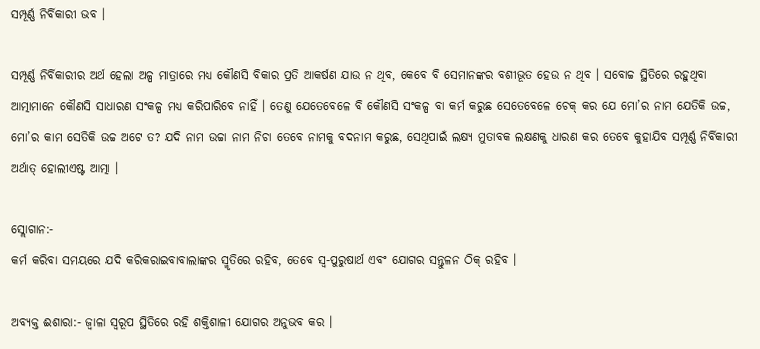ସମ୍ପୂର୍ଣ୍ଣ ନିର୍ବିକାରୀ ଭବ ।

ସମ୍ପୂର୍ଣ୍ଣ ନିର୍ବିକାରୀର ଅର୍ଥ ହେଲା ଅଳ୍ପ ମାତ୍ରାରେ ମଧ୍ୟ କୌଣସି ବିକାର ପ୍ରତି ଆକର୍ଷଣ ଯାଉ ନ ଥିବ, କେବେ ବି ସେମାନଙ୍କର ବଶୀଭୂତ ହେଉ ନ ଥିବ । ସବୋଚ୍ଚ ସ୍ଥିତିରେ ରହୁଥିବା ଆତ୍ମାମାନେ କୌଣସି ସାଧାରଣ ସଂକଳ୍ପ ମଧ୍ୟ କରିପାରିବେ ନାହିଁ । ତେଣୁ ଯେତେବେଳେ ବି କୌଣସି ସଂକଳ୍ପ ବା କର୍ମ କରୁଛ ସେତେବେଳେ ଚେକ୍ କର ଯେ ମୋ’ର ନାମ ଯେତିକି ଉଚ୍ଚ, ମୋ’ର କାମ ସେତିକି ଉଚ୍ଚ ଅଟେ ତ? ଯଦି ନାମ ଉଚ୍ଚା ନାମ ନିଚା ତେବେ ନାମକୁ ବଦନାମ କରୁଛ, ସେଥିପାଇଁ ଲକ୍ଷ୍ୟ ମୁତାବକ ଲକ୍ଷଣକୁ ଧାରଣ କର ତେବେ କୁହାଯିବ ସମ୍ପୂର୍ଣ୍ଣ ନିର୍ବିକାରୀ ଅର୍ଥାତ୍ ହୋଲୀଏଷ୍ଟ ଆତ୍ମା ।

ସ୍ଲୋଗାନ:-
କର୍ମ କରିବା ସମୟରେ ଯଦି କରିକରାଇବାବାଲାଙ୍କର ସ୍ମୃତିରେ ରହିବ, ତେବେ ସ୍ୱ-ପୁରୁଷାର୍ଥ ଏବଂ ଯୋଗର ସନ୍ତୁଳନ ଠିକ୍ ରହିବ ।

ଅବ୍ୟକ୍ତ ଈଶାରା:- ଜ୍ୱାଳା ସ୍ୱରୂପ ସ୍ଥିତିରେ ରହି ଶକ୍ତିଶାଳୀ ଯୋଗର ଅନୁଭବ କର ।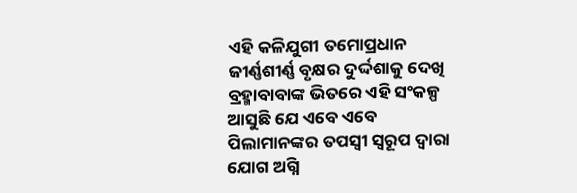ଏହି କଳିଯୁଗୀ ତମୋପ୍ରଧାନ ଜୀର୍ଣ୍ଣଶୀର୍ଣ୍ଣ ବୃକ୍ଷର ଦୁର୍ଦ୍ଦଶାକୁ ଦେଖି ବ୍ରହ୍ମାବାବାଙ୍କ ଭିତରେ ଏହି ସଂକଳ୍ପ ଆସୁଛି ଯେ ଏବେ ଏବେ ପିଲାମାନଙ୍କର ତପସ୍ୱୀ ସ୍ୱରୂପ ଦ୍ୱାରା ଯୋଗ ଅଗ୍ନି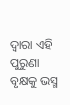ଦ୍ୱାରା ଏହି ପୁରୁଣା ବୃକ୍ଷକୁ ଭସ୍ମ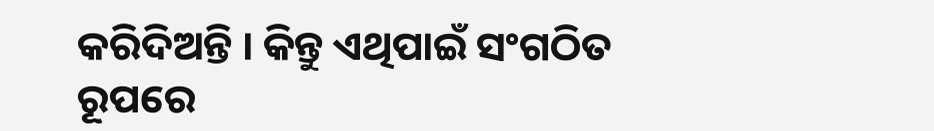କରିଦିଅନ୍ତି । କିନ୍ତୁ ଏଥିପାଇଁ ସଂଗଠିତ ରୂପରେ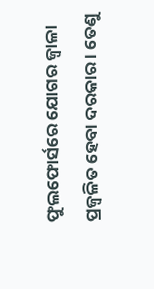ଫୁଲଫୋର୍ସରେ ଯୋଗର ଜ୍ୱାଳା ପ୍ରଜ୍ୱଳିତ ହେବା ଦରକାର । ତେଣୁ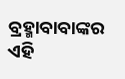ବ୍ରହ୍ମାବାବାଙ୍କର ଏହି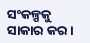ସଂକଳ୍ପକୁ ସାକାର କର ।